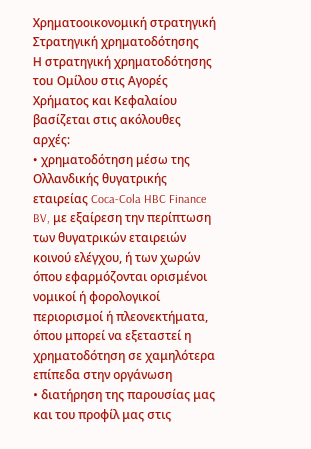Χρηματοοικονομική στρατηγική
Στρατηγική χρηματοδότησης
Η στρατηγική χρηματοδότησης τοu Ομίλου στις Αγορές Χρήματος και Κεφαλαίου βασίζεται στις ακόλουθες αρχές:
• χρηματοδότηση μέσω της Ολλανδικής θυγατρικής εταιρείας Coca-Cola HBC Finance BV, με εξαίρεση την περίπτωση των θυγατρικών εταιρειών κοινού ελέγχου, ή των χωρών όπου εφαρμόζονται ορισμένοι νομικοί ή φορολογικοί περιορισμοί ή πλεονεκτήματα, όπου μπορεί να εξεταστεί η χρηματοδότηση σε χαμηλότερα επίπεδα στην οργάνωση
• διατήρηση της παρουσίας μας και του προφίλ μας στις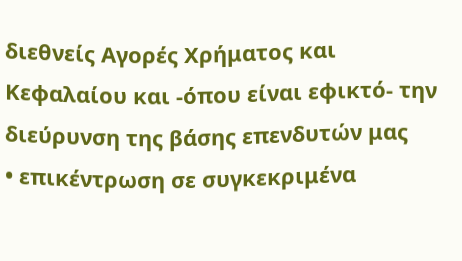διεθνείς Αγορές Χρήματος και Κεφαλαίου και -όπου είναι εφικτό- την διεύρυνση της βάσης επενδυτών μας
• επικέντρωση σε συγκεκριμένα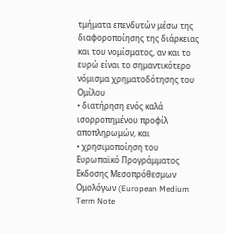τμήματα επενδυτών μέσω της διαφοροποίησης της διάρκειας και του νομίσματος, αν και το ευρώ είναι το σημαντικότερο νόμισμα χρηματοδότησης του Ομίλου
• διατήρηση ενός καλά ισορροπημένου προφίλ αποπληρωμών, και
• χρησιμοποίηση του Ευρωπαϊκό Προγράμματος Eκδοσης Μεσοπρόθεσμων Ομολόγων (European Medium Term Note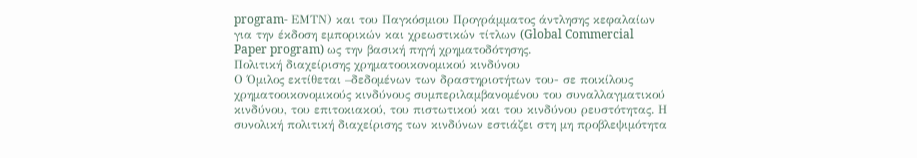program- ΕΜΤΝ) και του Παγκόσμιου Προγράμματος άντλησης κεφαλαίων για την έκδοση εμπορικών και χρεωστικών τίτλων (Global Commercial Paper program) ως την βασική πηγή χρηματοδότησης.
Πολιτική διαχείρισης χρηματοοικονομικού κινδύνου
Ο Όμιλος εκτίθεται –δεδομένων των δραστηριοτήτων του- σε ποικίλους χρηματοοικονομικούς κινδύνους συμπεριλαμβανομένου του συναλλαγματικού κινδύνου, του επιτοκιακού, του πιστωτικού και του κινδύνου ρευστότητας. Η συνολική πολιτική διαχείρισης των κινδύνων εστιάζει στη μη προβλεψιμότητα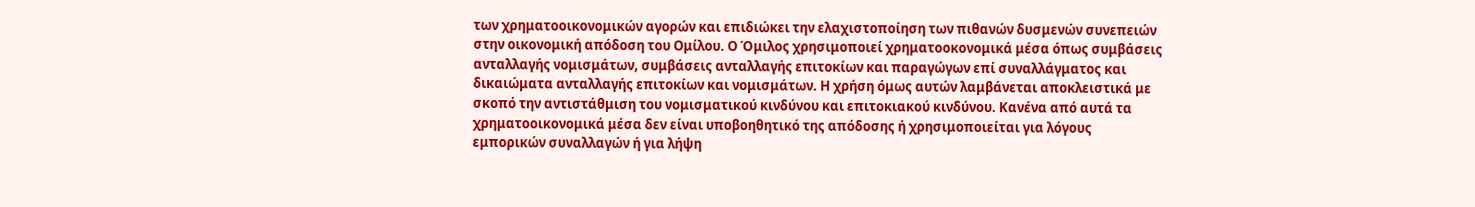των χρηματοοικονομικών αγορών και επιδιώκει την ελαχιστοποίηση των πιθανών δυσμενών συνεπειών στην οικονομική απόδοση του Ομίλου. Ο Όμιλος χρησιμοποιεί χρηματοοκονομικά μέσα όπως συμβάσεις ανταλλαγής νομισμάτων, συμβάσεις ανταλλαγής επιτοκίων και παραγώγων επί συναλλάγματος και δικαιώματα ανταλλαγής επιτοκίων και νομισμάτων. Η χρήση όμως αυτών λαμβάνεται αποκλειστικά με σκοπό την αντιστάθμιση του νομισματικού κινδύνου και επιτοκιακού κινδύνου. Κανένα από αυτά τα χρηματοοικονομικά μέσα δεν είναι υποβοηθητικό της απόδοσης ή χρησιμοποιείται για λόγους εμπορικών συναλλαγών ή για λήψη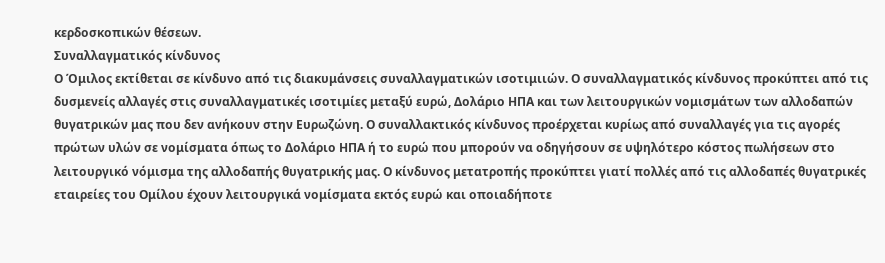κερδοσκοπικών θέσεων.
Συναλλαγματικός κίνδυνος
Ο Όμιλος εκτίθεται σε κίνδυνο από τις διακυμάνσεις συναλλαγματικών ισοτιμιιών. Ο συναλλαγματικός κίνδυνος προκύπτει από τις δυσμενείς αλλαγές στις συναλλαγματικές ισοτιμίες μεταξύ ευρώ, Δολάριο ΗΠΑ και των λειτουργικών νομισμάτων των αλλοδαπών θυγατρικών μας που δεν ανήκουν στην Ευρωζώνη. Ο συναλλακτικός κίνδυνος προέρχεται κυρίως από συναλλαγές για τις αγορές πρώτων υλών σε νομίσματα όπως το Δολάριο ΗΠΑ ή το ευρώ που μπορούν να οδηγήσουν σε υψηλότερο κόστος πωλήσεων στο λειτουργικό νόμισμα της αλλοδαπής θυγατρικής μας. Ο κίνδυνος μετατροπής προκύπτει γιατί πολλές από τις αλλοδαπές θυγατρικές εταιρείες του Ομίλου έχουν λειτουργικά νομίσματα εκτός ευρώ και οποιαδήποτε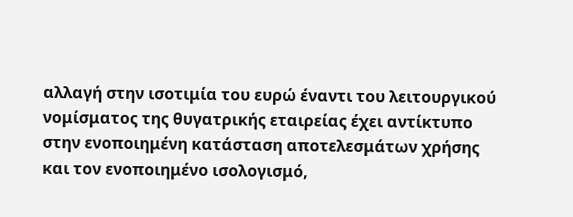αλλαγή στην ισοτιμία του ευρώ έναντι του λειτουργικού νομίσματος της θυγατρικής εταιρείας έχει αντίκτυπο στην ενοποιημένη κατάσταση αποτελεσμάτων χρήσης και τον ενοποιημένο ισολογισμό,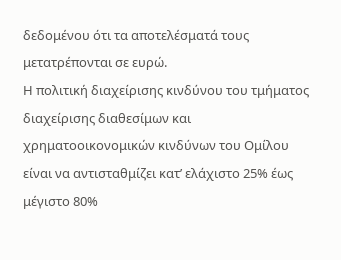δεδομένου ότι τα αποτελέσματά τους μετατρέπονται σε ευρώ.
Η πολιτική διαχείρισης κινδύνου του τμήματος διαχείρισης διαθεσίμων και χρηματοοικονομικών κινδύνων του Ομίλου είναι να αντισταθμίζει κατ’ ελάχιστο 25% έως μέγιστο 80%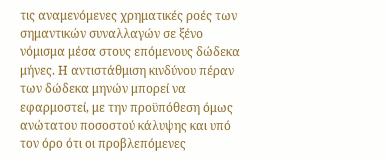τις αναμενόμενες χρηματικές ροές των σημαντικών συναλλαγών σε ξένο νόμισμα μέσα στους επόμενους δώδεκα μήνες. Η αντιστάθμιση κινδύνου πέραν των δώδεκα μηνών μπορεί να εφαρμοστεί, με την προϋπόθεση όμως ανώτατου ποσοστού κάλυψης και υπό τον όρο ότι οι προβλεπόμενες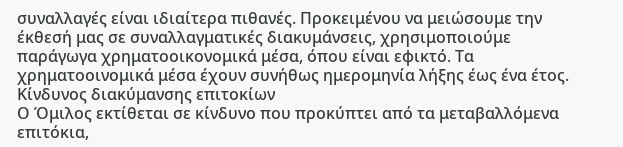συναλλαγές είναι ιδιαίτερα πιθανές. Προκειμένου να μειώσουμε την έκθεσή μας σε συναλλαγματικές διακυμάνσεις, χρησιμοποιούμε παράγωγα χρηματοοικονομικά μέσα, όπου είναι εφικτό. Τα χρηματοοινομικά μέσα έχουν συνήθως ημερομηνία λήξης έως ένα έτος.
Κίνδυνος διακύμανσης επιτοκίων
Ο Όμιλος εκτίθεται σε κίνδυνο που προκύπτει από τα μεταβαλλόμενα επιτόκια,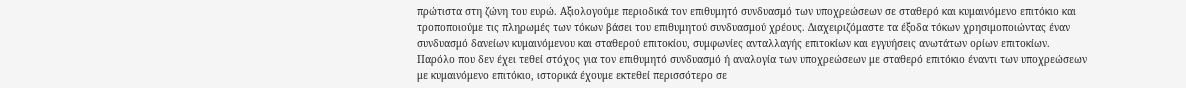πρώτιστα στη ζώνη του ευρώ. Αξιολογούμε περιοδικά τον επιθυμητό συνδυασμό των υποχρεώσεων σε σταθερό και κυμαινόμενο επιτόκιο και τροποποιούμε τις πληρωμές των τόκων βάσει του επιθυμητού συνδυασμού χρέους. Διαχειριζόμαστε τα έξοδα τόκων χρησιμοποιώντας έναν συνδυασμό δανείων κυμαινόμενου και σταθερού επιτοκίου, συμφωνίες ανταλλαγής επιτοκίων και εγγυήσεις ανωτάτων ορίων επιτοκίων. Παρόλο που δεν έχει τεθεί στόχος για τον επιθυμητό συνδυασμό ή αναλογία των υποχρεώσεων με σταθερό επιτόκιο έναντι των υποχρεώσεων με κυμαινόμενο επιτόκιο, ιστορικά έχουμε εκτεθεί περισσότερο σε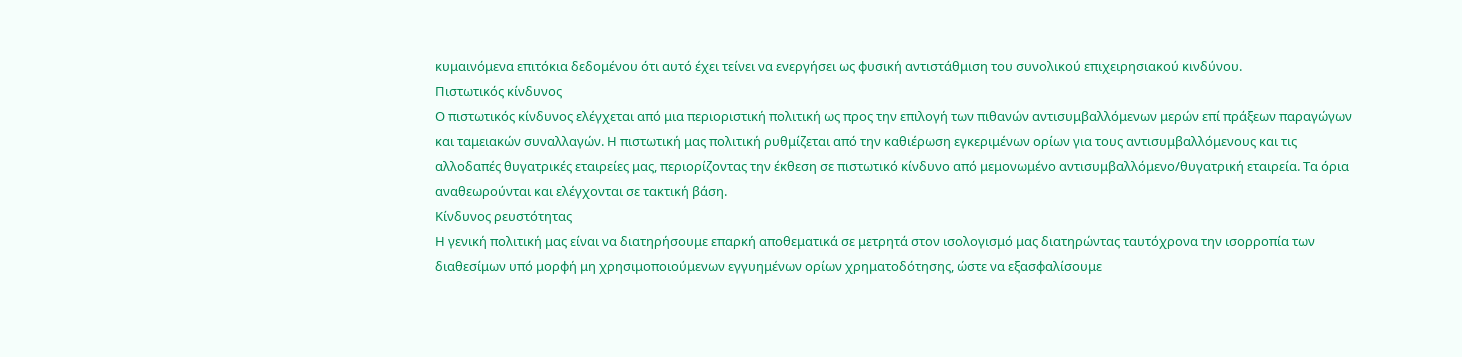κυμαινόμενα επιτόκια δεδομένου ότι αυτό έχει τείνει να ενεργήσει ως φυσική αντιστάθμιση του συνολικού επιχειρησιακού κινδύνου.
Πιστωτικός κίνδυνος
Ο πιστωτικός κίνδυνος ελέγχεται από μια περιοριστική πολιτική ως προς την επιλογή των πιθανών αντισυμβαλλόμενων μερών επί πράξεων παραγώγων και ταμειακών συναλλαγών. Η πιστωτική μας πολιτική ρυθμίζεται από την καθιέρωση εγκεριμένων ορίων για τους αντισυμβαλλόμενους και τις αλλοδαπές θυγατρικές εταιρείες μας, περιορίζοντας την έκθεση σε πιστωτικό κίνδυνο από μεμονωμένο αντισυμβαλλόμενο/θυγατρική εταιρεία. Τα όρια αναθεωρούνται και ελέγχονται σε τακτική βάση.
Κίνδυνος ρευστότητας
Η γενική πολιτική μας είναι να διατηρήσουμε επαρκή αποθεματικά σε μετρητά στον ισολογισμό μας διατηρώντας ταυτόχρονα την ισορροπία των διαθεσίμων υπό μορφή μη χρησιμοποιούμενων εγγυημένων ορίων χρηματοδότησης, ώστε να εξασφαλίσουμε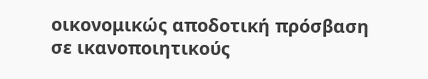οικονομικώς αποδοτική πρόσβαση σε ικανοποιητικούς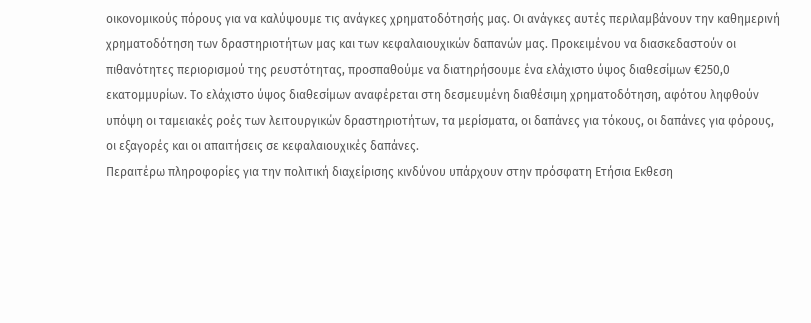οικονομικούς πόρους για να καλύψουμε τις ανάγκες χρηματοδότησής μας. Οι ανάγκες αυτές περιλαμβάνουν την καθημερινή χρηματοδότηση των δραστηριοτήτων μας και των κεφαλαιουχικών δαπανών μας. Προκειμένου να διασκεδαστούν οι πιθανότητες περιορισμού της ρευστότητας, προσπαθούμε να διατηρήσουμε ένα ελάχιστο ύψος διαθεσίμων €250,0 εκατομμυρίων. Το ελάχιστο ύψος διαθεσίμων αναφέρεται στη δεσμευμένη διαθέσιμη χρηματοδότηση, αφότου ληφθούν υπόψη οι ταμειακές ροές των λειτουργικών δραστηριοτήτων, τα μερίσματα, οι δαπάνες για τόκους, οι δαπάνες για φόρους, οι εξαγορές και οι απαιτήσεις σε κεφαλαιουχικές δαπάνες.
Περαιτέρω πληροφορίες για την πολιτική διαχείρισης κινδύνου υπάρχουν στην πρόσφατη Ετήσια Εκθεση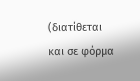(διατίθεται και σε φόρμα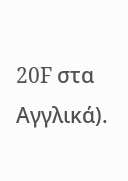20F στα Αγγλικά).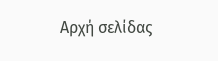Αρχή σελίδας